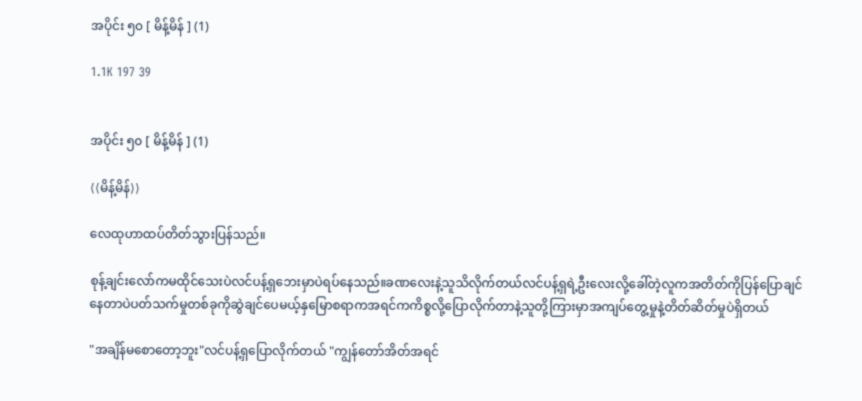အပိုင်း ၅၀ [ မိန့်မိန် ] (1)

1.1K 197 39


အပိုင်း ၅၀ [ မိန့်မိန် ] (1)

⟨⟨မိန့်မိန်⟩⟩

လေထုဟာထပ်တိတ်သွားပြန်သည်။

စုန့်ချင်းလော်ကမထိုင်သေးပဲလင်ပန့်ရှဘေးမှာပဲရပ်နေသည်။ခဏလေးနဲ့သူသိလိုက်တယ်လင်ပန့်ရှရဲ့ဦးလေးလို့ခေါ်တဲ့လူကအတိတ်ကိုပြန်ပြောချင်နေတာပဲပတ်သက်မှုတစ်ခုကိုဆွဲချင်ပေမယ့်နှမြောစရာကအရင်ကကိစ္စလို့ပြောလိုက်တာနဲ့သူတို့ကြားမှာအကျပ်တွေ့မှုနဲ့တိတ်ဆိတ်မှုပဲရှိတယ်

"အချိန်မစောတော့ဘူး"လင်ပန့်ရှပြောလိုက်တယ် "ကျွန်တော်အိတ်အရင်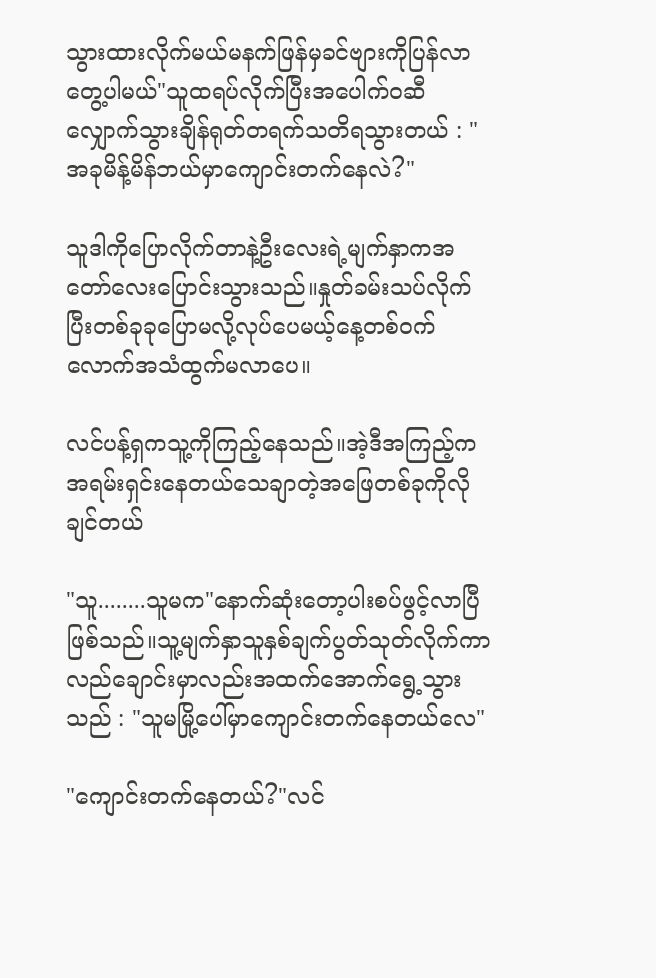သွားထားလိုက်မယ်မနက်ဖြန်မှခင်ဗျားကိုပြန်လာတွေ့ပါမယ်"သူထရပ်လိုက်ပြီးအပေါက်ဝဆီလျှောက်သွားချိန်ရုတ်တရက်သတိရသွားတယ် : "အခုမိန့်မိန်ဘယ်မှာကျောင်းတက်နေလဲ?"

သူဒါကိုပြောလိုက်တာနဲ့ဦးလေးရဲ့မျက်နှာကအတော်လေးပြောင်းသွားသည်။နှုတ်ခမ်းသပ်လိုက်ပြီးတစ်ခုခုပြောမလို့လုပ်ပေမယ့်နေ့တစ်ဝက်လောက်အသံထွက်မလာပေ။

လင်ပန့်ရှကသူ့ကိုကြည့်နေသည်။အဲ့ဒီအကြည့်ကအရမ်းရှင်းနေတယ်သေချာတဲ့အဖြေတစ်ခုကိုလိုချင်တယ်

"သူ........သူမက"နောက်ဆုံးတော့ပါးစပ်ဖွင့်လာပြီဖြစ်သည်။သူ့မျက်နှာသူနှစ်ချက်ပွတ်သုတ်လိုက်ကာလည်ချောင်းမှာလည်းအထက်အောက်ရွေ့သွားသည် : "သူမမြို့ပေါ်မှာကျောင်းတက်နေတယ်လေ"

"ကျောင်းတက်နေတယ်?"လင်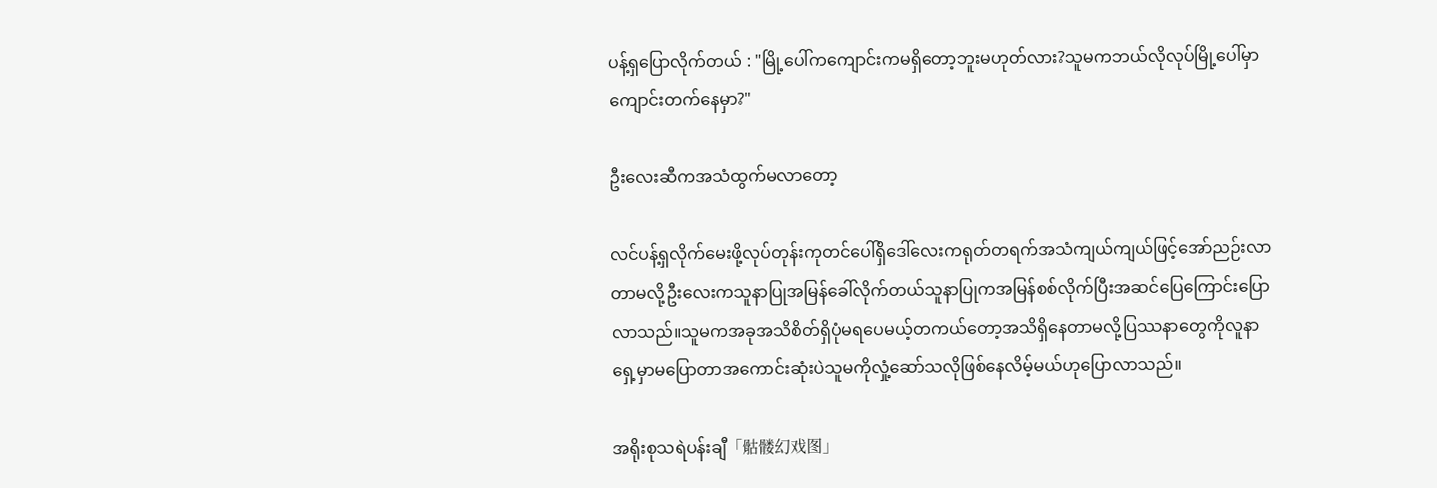ပန့်ရှပြောလိုက်တယ် : "မြို့ပေါ်ကကျောင်းကမရှိတော့ဘူးမဟုတ်လား?သူမကဘယ်လိုလုပ်မြို့ပေါ်မှာကျောင်းတက်နေမှာ?"

ဦးလေးဆီကအသံထွက်မလာတော့

လင်ပန့်ရှလိုက်မေးဖို့လုပ်တုန်းကုတင်ပေါ်ရှိဒေါ်လေးကရုတ်တရက်‌အသံကျယ်ကျယ်ဖြင့်အော်ညဉ်းလာတာမလို့ဦးလေးကသူနာပြုအမြန်ခေါ်လိုက်တယ်သူနာပြုကအမြန်စစ်လိုက်ပြီးအဆင်ပြေကြောင်းပြောလာသည်။သူမကအခုအသိစိတ်ရှိပုံမရပေမယ့်တကယ်တော့အသိရှိနေတာမလို့ပြဿနာတွေကိုလူနာရှေ့မှာမပြောတာအကောင်းဆုံးပဲသူမကိုလှုံ့ဆော်သလိုဖြစ်နေလိမ့်မယ်ဟုပြောလာသည်။

အရိုးစုသရဲပန်းချီ「骷髅幻戏图」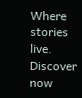Where stories live. Discover now